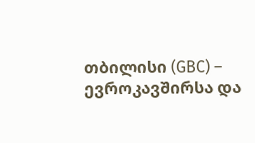თბილისი (GBC) – ევროკავშირსა და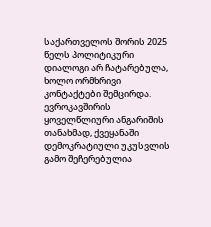საქართველოს შორის 2025 წელს პოლიტიკური დიალოგი არ ჩატარებულა, ხოლო ორმხრივი კონტაქტები შემცირდა. ევროკავშირის ყოველწლიური ანგარიშის თანახმად, ქვეყანაში დემოკრატიული უკუსვლის გამო შეჩერებულია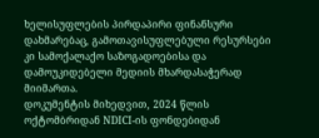ხელისუფლების პირდაპირი ფინანსური დახმარებაც, გამოთავისუფლებული რესურსები კი სამოქალაქო საზოგადოებისა და დამოუკიდებელი მედიის მხარდასაჭერად მიიმართა.
დოკუმენტის მიხედვით, 2024 წლის ოქტომბრიდან NDICI-ის ფონდებიდან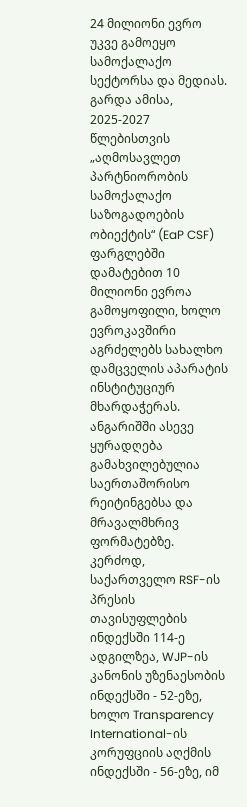24 მილიონი ევრო უკვე გამოეყო სამოქალაქო სექტორსა და მედიას. გარდა ამისა, 2025-2027 წლებისთვის „აღმოსავლეთ პარტნიორობის სამოქალაქო საზოგადოების ობიექტის“ (EaP CSF) ფარგლებში დამატებით 10 მილიონი ევროა გამოყოფილი, ხოლო ევროკავშირი აგრძელებს სახალხო დამცველის აპარატის ინსტიტუციურ მხარდაჭერას.
ანგარიშში ასევე ყურადღება გამახვილებულია საერთაშორისო რეიტინგებსა და მრავალმხრივ ფორმატებზე. კერძოდ, საქართველო RSF-ის პრესის თავისუფლების ინდექსში 114-ე ადგილზეა, WJP-ის კანონის უზენაესობის ინდექსში - 52-ეზე, ხოლო Transparency International-ის კორუფციის აღქმის ინდექსში - 56-ეზე, იმ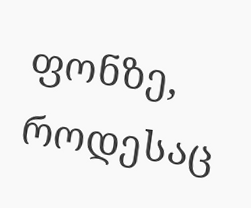ფონზე, როდესაც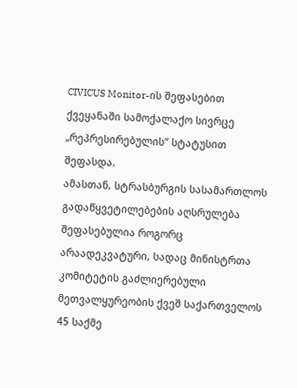CIVICUS Monitor-ის შეფასებით ქვეყანაში სამოქალაქო სივრცე „რეპრესირებულის“ სტატუსით შეფასდა.
ამასთან, სტრასბურგის სასამართლოს გადაწყვეტილებების აღსრულება შეფასებულია როგორც არაადეკვატური, სადაც მინისტრთა კომიტეტის გაძლიერებული მეთვალყურეობის ქვეშ საქართველოს 45 საქმე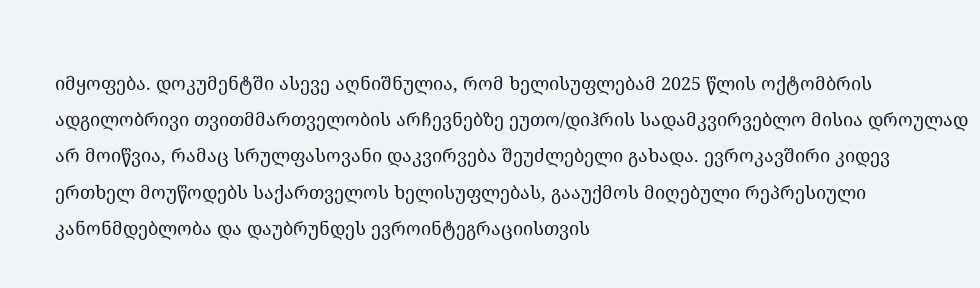იმყოფება. დოკუმენტში ასევე აღნიშნულია, რომ ხელისუფლებამ 2025 წლის ოქტომბრის ადგილობრივი თვითმმართველობის არჩევნებზე ეუთო/დიჰრის სადამკვირვებლო მისია დროულად არ მოიწვია, რამაც სრულფასოვანი დაკვირვება შეუძლებელი გახადა. ევროკავშირი კიდევ ერთხელ მოუწოდებს საქართველოს ხელისუფლებას, გააუქმოს მიღებული რეპრესიული კანონმდებლობა და დაუბრუნდეს ევროინტეგრაციისთვის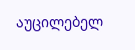აუცილებელ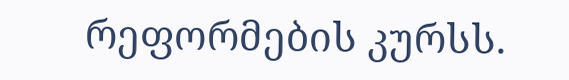რეფორმების კურსს.